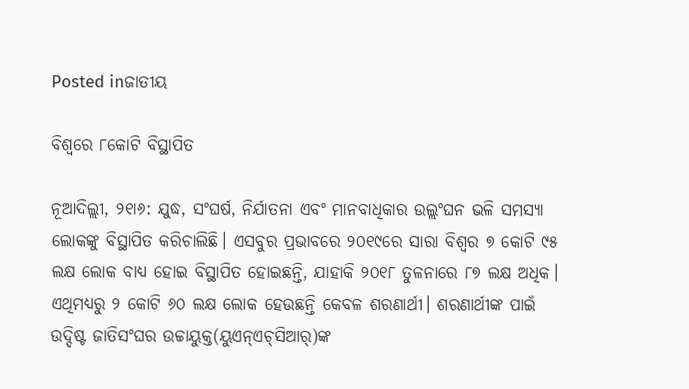Posted inଜାତୀୟ

ବିଶ୍ୱରେ ୮କୋଟି ବିସ୍ଥାପିତ

ନୂଆଦିଲ୍ଲୀ, ୨୧ା୬: ଯୁଦ୍ଧ, ସଂଘର୍ଷ, ନିର୍ଯାତନା ଏବଂ ମାନବାଧିକାର ଉଲ୍ଲଂଘନ ଭଳି ସମସ୍ୟା ଲୋକଙ୍କୁ ବିସ୍ଥାପିତ କରିଚାଲିଛି। ଏସବୁର ପ୍ରଭାବରେ ୨୦୧୯ରେ ସାରା ବିଶ୍ୱର ୭ କୋଟି ୯୫ ଲକ୍ଷ ଲୋକ ବାଧ୍ୟ ହୋଇ ବିସ୍ଥାପିତ ହୋଇଛନ୍ତି, ଯାହାକି ୨୦୧୮ ତୁଳନାରେ ୮୭ ଲକ୍ଷ ଅଧିକ। ଏଥିମଧ୍ୟରୁ ୨ କୋଟି ୬୦ ଲକ୍ଷ ଲୋକ ହେଉଛନ୍ତି କେବଳ ଶରଣାର୍ଥୀ। ଶରଣାର୍ଥୀଙ୍କ ପାଇଁ ଉଦ୍ଦିଷ୍ଟ ଜାତିସଂଘର ଉଚ୍ଚାୟୁକ୍ତ(ୟୁଏନ୍‌ଏଚ୍‌ସିଆର୍‌)ଙ୍କ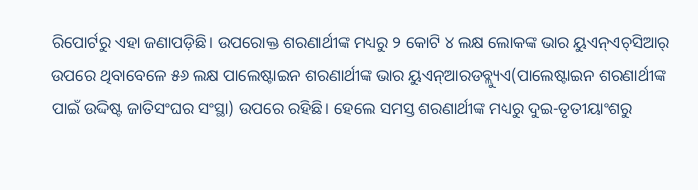ରିପୋର୍ଟରୁ ଏହା ଜଣାପଡ଼ିଛି। ଉପରୋକ୍ତ ଶରଣାର୍ଥୀଙ୍କ ମଧ୍ୟରୁ ୨ କୋଟି ୪ ଲକ୍ଷ ଲୋକଙ୍କ ଭାର ୟୁଏନ୍‌ଏଚ୍‌ସିଆର୍‌ ଉପରେ ଥିବାବେଳେ ୫୬ ଲକ୍ଷ ପାଲେଷ୍ଟାଇନ ଶରଣାର୍ଥୀଙ୍କ ଭାର ୟୁଏନ୍‌ଆରଡବ୍ଲ୍ୟୁଏ(ପାଲେଷ୍ଟାଇନ ଶରଣାର୍ଥୀଙ୍କ ପାଇଁ ଉଦ୍ଦିଷ୍ଟ ଜାତିସଂଘର ସଂସ୍ଥା) ଉପରେ ରହିଛି। ହେଲେ ସମସ୍ତ ଶରଣାର୍ଥୀଙ୍କ ମଧ୍ୟରୁ ଦୁଇ-ତୃତୀୟାଂଶରୁ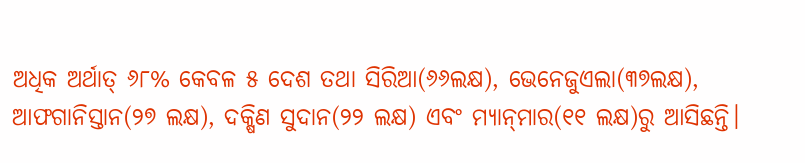ଅଧିକ ଅର୍ଥାତ୍‌ ୬୮% କେବଳ ୫ ଦେଶ ତଥା ସିରିଆ(୬୬ଲକ୍ଷ), ଭେନେଜୁଏଲା(୩୭ଲକ୍ଷ), ଆଫଗାନିସ୍ତାନ(୨୭ ଲକ୍ଷ), ଦକ୍ଷିଣ ସୁଦାନ(୨୨ ଲକ୍ଷ) ଏବଂ ମ୍ୟାନ୍‌ମାର(୧୧ ଲକ୍ଷ)ରୁ ଆସିଛନ୍ତି।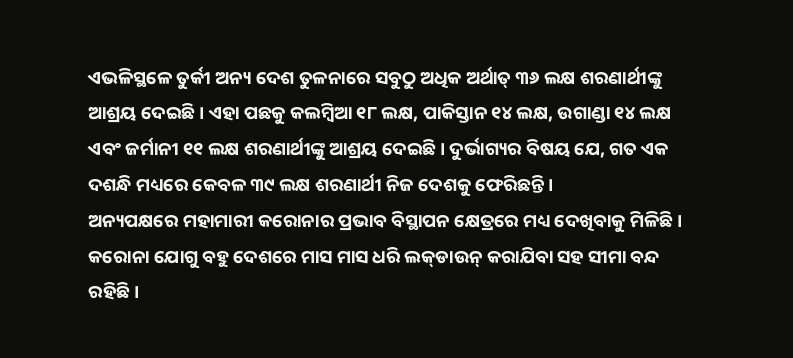ଏଭଳିସ୍ଥଳେ ତୁର୍କୀ ଅନ୍ୟ ଦେଶ ତୁଳନାରେ ସବୁଠୁ ଅଧିକ ଅର୍ଥାତ୍‌ ୩୬ ଲକ୍ଷ ଶରଣାର୍ଥୀଙ୍କୁ ଆଶ୍ରୟ ଦେଇଛି। ଏହା ପଛକୁ କଲମ୍ବିଆ ୧୮ ଲକ୍ଷ, ପାକିସ୍ତାନ ୧୪ ଲକ୍ଷ, ଉଗାଣ୍ଡା ୧୪ ଲକ୍ଷ ଏବଂ ଜର୍ମାନୀ ୧୧ ଲକ୍ଷ ଶରଣାର୍ଥୀଙ୍କୁ ଆଶ୍ରୟ ଦେଇଛି। ଦୁର୍ଭାଗ୍ୟର ବିଷୟ ଯେ, ଗତ ଏକ ଦଶନ୍ଧି ମଧ୍ୟରେ କେବଳ ୩୯ ଲକ୍ଷ ଶରଣାର୍ଥୀ ନିଜ ଦେଶକୁ ଫେରିଛନ୍ତି।
ଅନ୍ୟପକ୍ଷରେ ମହାମାରୀ କରୋନାର ପ୍ରଭାବ ବିସ୍ଥାପନ କ୍ଷେତ୍ରରେ ମଧ୍ୟ ଦେଖିବାକୁ ମିଳିଛି। କରୋନା ଯୋଗୁ ବହୁ ଦେଶରେ ମାସ ମାସ ଧରି ଲକ୍‌ଡାଉନ୍‌ କରାଯିବା ସହ ସୀମା ବନ୍ଦ ରହିଛି।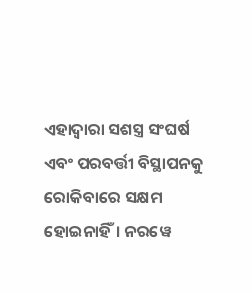ଏହାଦ୍ୱାରା ସଶସ୍ତ୍ର ସଂଘର୍ଷ ଏବଂ ପରବର୍ତ୍ତୀ ବିସ୍ଥାପନକୁ ରୋକିବାରେ ସକ୍ଷମ ହୋଇନାହିଁ। ନରୱେ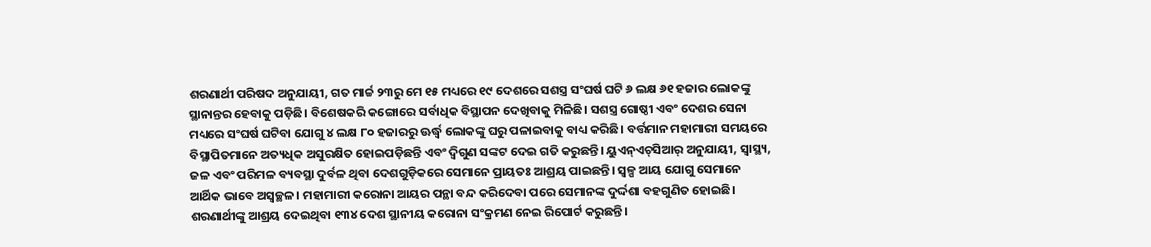ଶରଣାର୍ଥୀ ପରିଷଦ ଅନୁଯାୟୀ, ଗତ ମାର୍ଚ୍ଚ ୨୩ରୁ ମେ ୧୫ ମଧ୍ୟରେ ୧୯ ଦେଶରେ ସଶସ୍ତ୍ର ସଂଘର୍ଷ ଘଟି ୬ ଲକ୍ଷ ୬୧ ହଜାର ଲୋକଙ୍କୁ ସ୍ଥାନାନ୍ତର ହେବାକୁ ପଡ଼ିଛି। ବିଶେଷକରି କଙ୍ଗୋରେ ସର୍ବାଧିକ ବିସ୍ଥାପନ ଦେଖିବାକୁ ମିଳିଛି। ସଶସ୍ତ୍ର ଗୋଷ୍ଠୀ ଏବଂ ଦେଶର ସେନା ମଧ୍ୟରେ ସଂଘର୍ଷ ଘଟିବା ଯୋଗୁ ୪ ଲକ୍ଷ ୮୦ ହଜାରରୁ ଊର୍ଦ୍ଧ୍ୱ ଲୋକଙ୍କୁ ଘରୁ ପଳାଇବାକୁ ବାଧ୍ୟ କରିଛି। ବର୍ତ୍ତମାନ ମହାମାରୀ ସମୟରେ ବିସ୍ଥାପିତମାନେ ଅତ୍ୟଧିକ ଅସୁରକ୍ଷିତ ହୋଇପଡ଼ିଛନ୍ତି ଏବଂ ଦ୍ୱିଗୁଣ ସଙ୍କଟ ଦେଇ ଗତି କରୁଛନ୍ତି। ୟୁଏନ୍‌ଏଚ୍‌ସିଆର୍‌ ଅନୁଯାୟୀ, ସ୍ବାସ୍ଥ୍ୟ, ଜଳ ଏବଂ ପରିମଳ ବ୍ୟବସ୍ଥା ଦୁର୍ବଳ ଥିବା ଦେଶଗୁଡ଼ିକରେ ସେମାନେ ପ୍ରାୟତଃ ଆଶ୍ରୟ ପାଇଛନ୍ତି। ସ୍ବଳ୍ପ ଆୟ ଯୋଗୁ ସେମାନେ ଆର୍ଥିକ ଭାବେ ଅସ୍ବଚ୍ଛଳ। ମହାମାରୀ କରୋନା ଆୟର ପନ୍ଥା ବନ୍ଦ କରିଦେବା ପରେ ସେମାନଙ୍କ ଦୁର୍ଦ୍ଦଶା ବହଗୁଣିତ ହୋଇଛି। ଶରଣାର୍ଥୀଙ୍କୁ ଆଶ୍ରୟ ଦେଇଥିବା ୧୩୪ ଦେଶ ସ୍ଥାନୀୟ କରୋନା ସଂକ୍ରମଣ ନେଇ ରିପୋର୍ଟ କରୁଛନ୍ତି।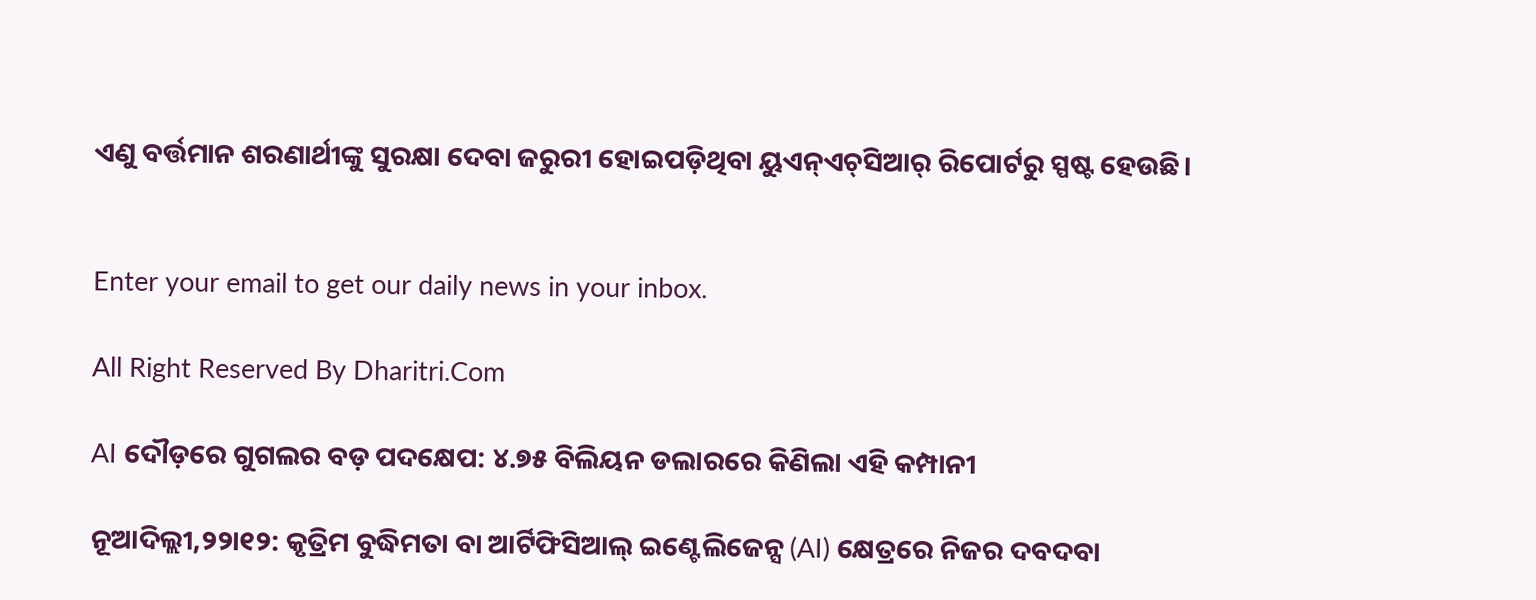ଏଣୁ ବର୍ତ୍ତମାନ ଶରଣାର୍ଥୀଙ୍କୁ ସୁରକ୍ଷା ଦେବା ଜରୁରୀ ହୋଇପଡ଼ିଥିବା ୟୁଏନ୍‌ଏଚ୍‌ସିଆର୍‌ ରିପୋର୍ଟରୁ ସ୍ପଷ୍ଟ ହେଉଛି।


Enter your email to get our daily news in your inbox.

All Right Reserved By Dharitri.Com

AI ଦୌଡ଼ରେ ଗୁଗଲର ବଡ଼ ପଦକ୍ଷେପ: ୪.୭୫ ବିଲିୟନ ଡଲାରରେ କିଣିଲା ଏହି କମ୍ପାନୀ

ନୂଆଦିଲ୍ଲୀ,୨୨ା୧୨: କୃତ୍ରିମ ବୁଦ୍ଧିମତା ବା ଆର୍ଟିଫିସିଆଲ୍ ଇଣ୍ଟେଲିଜେନ୍ସ (AI) କ୍ଷେତ୍ରରେ ନିଜର ଦବଦବା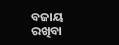ବଜାୟ ରଖିବା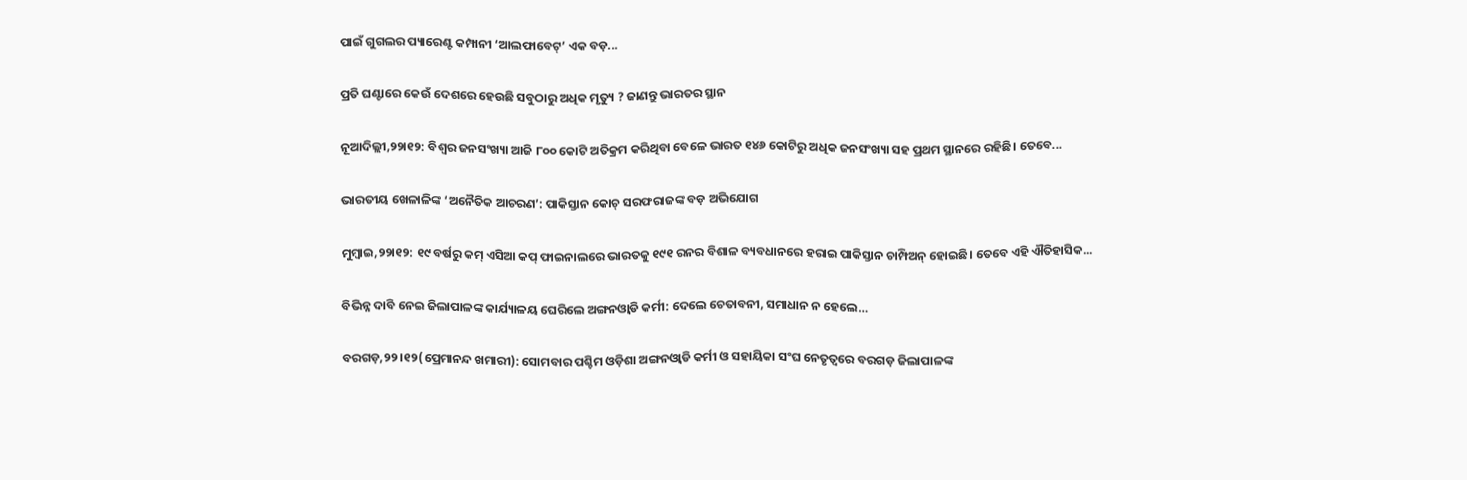ପାଇଁ ଗୁଗଲର ପ୍ୟାରେଣ୍ଟ କମ୍ପାନୀ ‘ଆଲଫାବେଟ୍’ ଏକ ବଡ଼...

ପ୍ରତି ଘଣ୍ଟାରେ କେଉଁ ଦେଶରେ ହେଉଛି ସବୁଠାରୁ ଅଧିକ ମୃତ୍ୟୁ ? ଜାଣନ୍ତୁ ଭାରତର ସ୍ଥାନ

ନୂଆଦିଲ୍ଲୀ,୨୨ା୧୨: ବିଶ୍ୱର ଜନସଂଖ୍ୟା ଆଜି ୮୦୦ କୋଟି ଅତିକ୍ରମ କରିଥିବା ବେଳେ ଭାରତ ୧୪୬ କୋଟିରୁ ଅଧିକ ଜନସଂଖ୍ୟା ସହ ପ୍ରଥମ ସ୍ଥାନରେ ରହିଛି। ତେବେ...

ଭାରତୀୟ ଖେଳାଳିଙ୍କ ‘ଅନୈତିକ ଆଚରଣ’: ପାକିସ୍ତାନ କୋଚ୍ ସରଫରାଜଙ୍କ ବଡ଼ ଅଭିଯୋଗ

ମୁମ୍ବାଇ,୨୨ା୧୨: ୧୯ ବର୍ଷରୁ କମ୍ ଏସିଆ କପ୍ ଫାଇନାଲରେ ଭାରତକୁ ୧୯୧ ରନର ବିଶାଳ ବ୍ୟବଧାନରେ ହରାଇ ପାକିସ୍ତାନ ଚାମ୍ପିଅନ୍ ହୋଇଛି। ତେବେ ଏହି ଐତିହାସିକ...

ବିଭିନ୍ନ ଦାବି ନେଇ ଜିଲାପାଳଙ୍କ କାର୍ଯ୍ୟାଳୟ ଘେରିଲେ ଅଙ୍ଗନଓ୍ବାଡି କର୍ମୀ: ଦେଲେ ଚେତାବନୀ, ସମାଧାନ ନ ହେଲେ…

ବରଗଡ଼,୨୨।୧୨(ପ୍ରେମାନନ୍ଦ ଖମାରୀ): ସୋମବାର ପଶ୍ଚିମ ଓଡ଼ିଶା ଅଙ୍ଗନଓ୍ବାଡି କର୍ମୀ ଓ ସହାୟିକା ସଂଘ ନେତୃତ୍ୱରେ ବରଗଡ଼ ଜିଲାପାଳଙ୍କ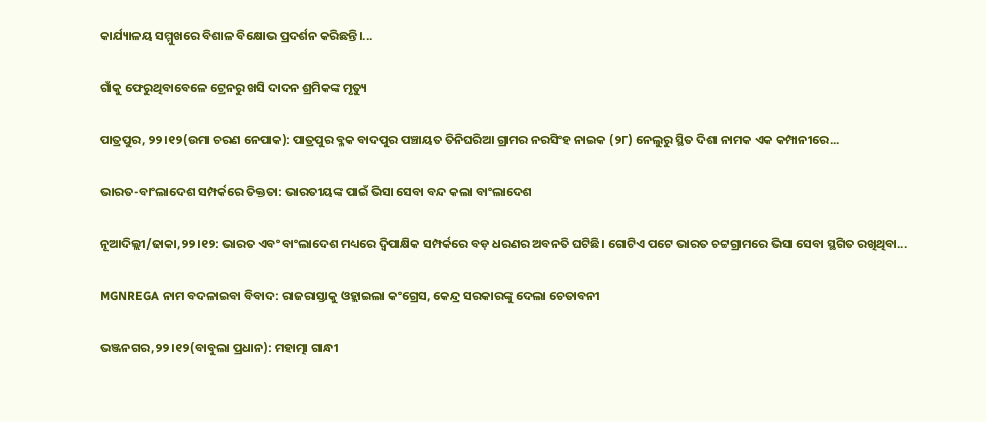କାର୍ଯ୍ୟାଳୟ ସମ୍ମୁଖରେ ବିଶାଳ ବିକ୍ଷୋଭ ପ୍ରଦର୍ଶନ କରିଛନ୍ତି।...

ଗାଁକୁ ଫେରୁଥିବାବେଳେ ଟ୍ରେନରୁ ଖସି ଦାଦନ ଶ୍ରମିକଙ୍କ ମୃତ୍ୟୁ

ପାତ୍ରପୁର, ୨୨।୧୨(ଉମା ଚରଣ ନେପାକ): ପାତ୍ରପୁର ବ୍ଳକ ବାଦପୁର ପଞ୍ଚାୟତ ତିନିଘରିଆ ଗ୍ରାମର ନରସିଂହ ନାଇକ (୨୮) ନେଲୁରୁ ସ୍ଥିତ ଦିଶା ନାମକ ଏକ କମ୍ପାନୀରେ...

ଭାରତ-ବାଂଲାଦେଶ ସମ୍ପର୍କରେ ତିକ୍ତତା: ଭାରତୀୟଙ୍କ ପାଇଁ ଭିସା ସେବା ବନ୍ଦ କଲା ବାଂଲାଦେଶ

ନୂଆଦିଲ୍ଲୀ/ଢାକା,୨୨।୧୨: ଭାରତ ଏବଂ ବାଂଲାଦେଶ ମଧ୍ୟରେ ଦ୍ୱିପାକ୍ଷିକ ସମ୍ପର୍କରେ ବଡ଼ ଧରଣର ଅବନତି ଘଟିଛି। ଗୋଟିଏ ପଟେ ଭାରତ ଚଟ୍ଟଗ୍ରାମରେ ଭିସା ସେବା ସ୍ଥଗିତ ରଖିଥିବା...

MGNREGA ନାମ ବଦଳାଇବା ବିବାଦ: ରାଜରାସ୍ତାକୁ ଓହ୍ଲାଇଲା କଂଗ୍ରେସ, କେନ୍ଦ୍ର ସରକାରଙ୍କୁ ଦେଲା ଚେତାବନୀ

ଭଞ୍ଜନଗର,୨୨।୧୨(ବାବୁଲା ପ୍ରଧାନ): ମହାତ୍ମା ଗାନ୍ଧୀ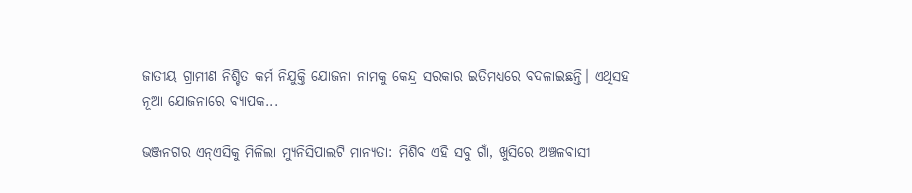ଜାତୀୟ ଗ୍ରାମୀଣ ନିଶ୍ଚିତ କର୍ମ ନିଯୁକ୍ତି ଯୋଜନା ନାମକୁ କେନ୍ଦ୍ର ସରକାର ଇତିମଧ୍ୟରେ ବଦଳାଇଛନ୍ତି। ଏଥିସହ ନୂଆ ଯୋଜନାରେ ବ୍ୟାପକ...

ଭଞ୍ଜନଗର ଏନ୍‌ଏସିକୁ ମିଳିଲା ମ୍ୟୁନିସିପାଲଟି ମାନ୍ୟତା: ମିଶିବ ଏହି ସବୁ ଗାଁ, ଖୁସିରେ ଅଞ୍ଚଳବାସୀ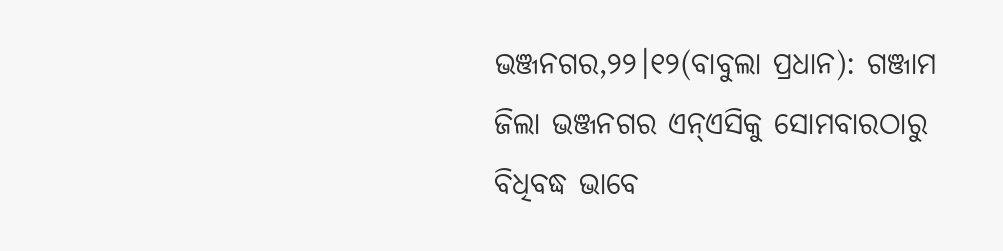ଭଞ୍ଜନଗର,୨୨।୧୨(ବାବୁଲା ପ୍ରଧାନ): ଗଞ୍ଜାମ ଜିଲା ଭଞ୍ଜନଗର ଏନ୍‌ଏସିକୁ ସୋମବାରଠାରୁ ବିଧିବଦ୍ଧ ଭାବେ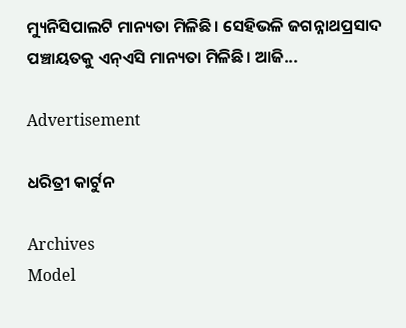ମ୍ୟୁନିସିପାଲଟି ମାନ୍ୟତା ମିଳିଛି। ସେହିଭଳି ଜଗନ୍ନାଥପ୍ରସାଦ ପଞ୍ଚାୟତକୁ ଏନ୍‌ଏସି ମାନ୍ୟତା ମିଳିଛି। ଆଜି...

Advertisement

ଧରିତ୍ରୀ କାର୍ଟୁନ

Archives
Model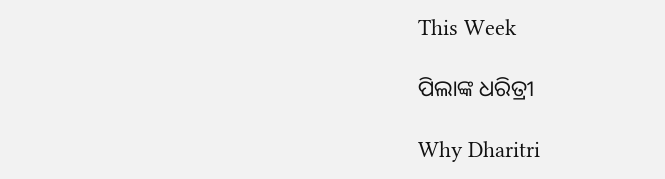This Week

ପିଲାଙ୍କ ଧରିତ୍ରୀ

Why Dharitri